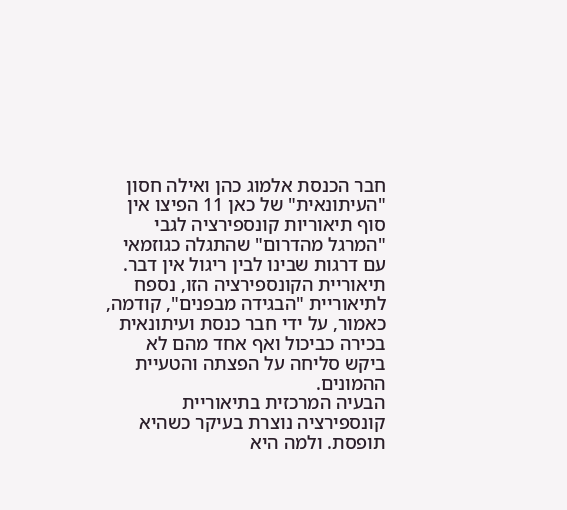חבר הכנסת אלמוג כהן ואילה חסון "העיתונאית" של כאן 11 הפיצו אין סוף תיאוריות קונספירציה לגבי "המרגל מהדרום" שהתגלה כגוזמאי עם דרגות שבינו לבין ריגול אין דבר.
תיאוריית הקונספירציה הזו, נספח לתיאוריית "הבגידה מבפנים", קודמה, כאמור, על ידי חבר כנסת ועיתונאית בכירה כביכול ואף אחד מהם לא ביקש סליחה על הפצתה והטעיית ההמונים.
הבעיה המרכזית בתיאוריית קונספירציה נוצרת בעיקר כשהיא תופסת. ולמה היא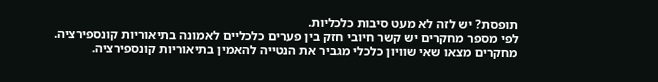תופסת? יש לזה לא מעט סיבות כלכליות.
לפי מספר מחקרים יש קשר חיובי חזק בין פערים כלכליים לאמונה בתיאוריות קונספירציה.
מחקרים מצאו שאי שוויון כלכלי מגביר את הנטייה להאמין בתיאוריות קונספירציה.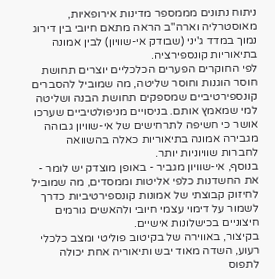ניתוח נתונים מממספר מדינות אירופאיות, מאוסטרליה וארה"ב הראה מתאם חיובי בין דירוג נמוך במדד ג'יני (שבודק אי-שוויון) לבין אמונה בתיאוריות קונספירציה.
לפי החוקרים הפערים הכלכליים יוצרים תחושת חוסר הוגנות וחוסר שליטה, מה שמוביל להסברים קונספירטיביים שמספקים תחושת הבנה ושליטה למי שמאמץ אותם. בניסויים מניפולטיביים שערכו אושר כי חשיפה לתרחישים של אי-שוויון גבוהה מגבירה אמונה בתיאוריות כאלה בהשוואה לחברות שוויוניות יותר.
בנוסף, אי-שוויון מגביר - באופן מוצדק יש לומר - את החשדנות כלפי אליטות וממסדים, מה שמוביל לחיזוק קבוצתי של אמונות קונספירטיביות כדרך לשמור על דימוי עצמי חיובי ולהאשים גורמים חיצוניים בכישלונות אישיים.
בקיצור, באווירה של בקיטוב פוליטי ומצב כלכלי רעוע, השדה מאוד יבש ותיאוריה אחת יכולה לתפוס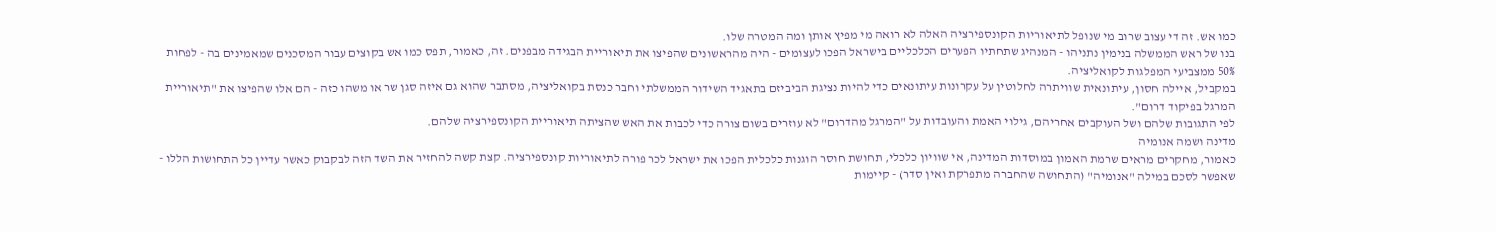כמו אש. זה די עצוב שרוב מי שנופל לתיאוריות הקונספירציה האלה לא רואה מי מפיץ אותן ומה המטרה שלו.
בנו של ראש הממשלה בנימין נתניהו - המנהיג שתחתיו הפערים הכלכליים בישראל הפכו לעצומים - היה מהראשונים שהפיצו את תיאוריית הבגידה מבפנים. זה, כאמור, תפס כמו אש בקוצים עבור המסכנים שמאמינים בה - לפחות 50% ממצביעי המפלגות לקואליציה.
במקביל, איילה חסון, עיתונאית שוויתרה לחלוטין על עקרונות עיתונאים כדי להיות נציגת הביביזם בתאגיד השידור הממשלתי וחבר כנסת בקואליציה, מסתבר שהוא גם איזה סגן שר או משהו כזה - הם אלו שהפיצו את "תיאוריית המרגל בפיקוד דרום".
לפי התגובות שלהם ושל העוקבים אחריהם, גילוי האמת והעובדות על "המרגל מהדרום" לא עוזרים בשום צורה כדי לכבות את האש שהציתה תיאוריית הקונספירציה שלהם.
מדינה ושמה אנומיה
כאמור, מחקרים מראים שרמת האמון במוסדות המדינה, אי שוויון כלכלי, תחושת חוסר הוגנות כלכלית הפכו את ישראל לכר פורה לתיאוריות קונספירציה. קצת קשה להחזיר את השד הזה לבקבוק כאשר עדיין כל התחושות הללו - שאפשר לסכם במילה "אנומיה" (התחושה שהחברה מתפרקת ואין סדר) - קיימות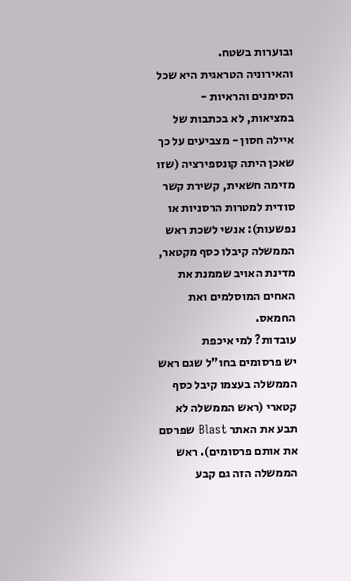ובוערות בשטח.
והאירוניה הטראגית היא שכל הסימנים והראיות - במציאות, לא בכתבות של איילה חסון - מצביעים על כך שאכן היתה קונספירציה (שזו מזימה חשאית, קשירת קשר סודית למטרות הרסניות או נפשעות): אנשי לשכת ראש הממשלה קיבלו כסף מקטאר, מדינת האויב שממנת את האחים המוסלמים ואת החמאס.
עובדות? למי איכפת
יש פרסומים בחו"ל שגם ראש הממשלה בעצמו קיבל כסף קטארי (ראש הממשלה לא תבע את האתר Blast שפרסם את אותם פרסומים). ראש הממשלה הזה גם קבע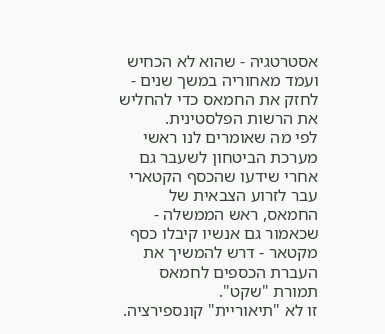אסטרטגיה - שהוא לא הכחיש ועמד מאחוריה במשך שנים - לחזק את החמאס כדי להחליש את הרשות הפלסטינית.
לפי מה שאומרים לנו ראשי מערכת הביטחון לשעבר גם אחרי שידעו שהכסף הקטארי עבר לזרוע הצבאית של החמאס, ראש הממשלה - שכאמור גם אנשיו קיבלו כסף מקטאר - דרש להמשיך את העברת הכספים לחמאס תמורת "שקט".
זו לא "תיאוריית" קונספירציה.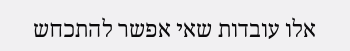אלו עובדות שאי אפשר להתכחש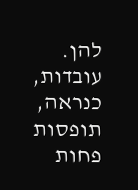להן.
עובדות, כנראה, תופסות פחות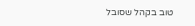טוב בקהל שסובל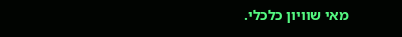מאי שוויון כלכלי.